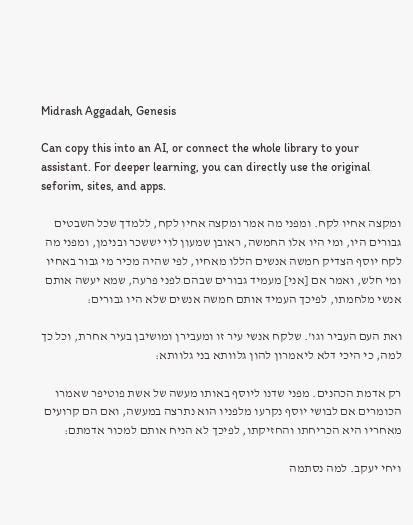Midrash Aggadah, Genesis

Can copy this into an AI, or connect the whole library to your assistant. For deeper learning, you can directly use the original seforim, sites, and apps.

ומקצה אחיו לקח. ומפני מה אמר ומקצה אחיו לקח, ללמדך שכל השבטים גבורים היו, ומי היו אלו החמשה, ראובן שמעון לוי יששכר ובנימן, ומפני מה לקח יוסף הצדיק חמשה אנשים הללו מאחיו, לפי שהיה מכיר מי גבור באחיו ומי חלש, ואמר אם [אני] מעמיד גבורים שבהם לפני פרעה, שמא יעשה אותם אנשי מלחמתו, לפיכך העמיד אותם חמשה אנשים שלא היו גבורים:

ואת העם העביר וגו'. שלקח אנשי עיר זו ומעבירן ומושיבן בעיר אחרת, וכל כך למה, כי היכי דלא ליאמרון להון גלוותא בני גלוותא:

רק אדמת הכהנים. מפני שדנו ליוסף באותו מעשה של אשת פוטיפר שאמרו הכומרים אם לבושי יוסף נקרעו מלפניו הוא נתרצה במעשה, ואם הם קרועים מאחריו היא הכריחתו והחזיקתו, לפיכך לא הניח אותם למכור אדמתם:

ויחי יעקב. למה נסתמה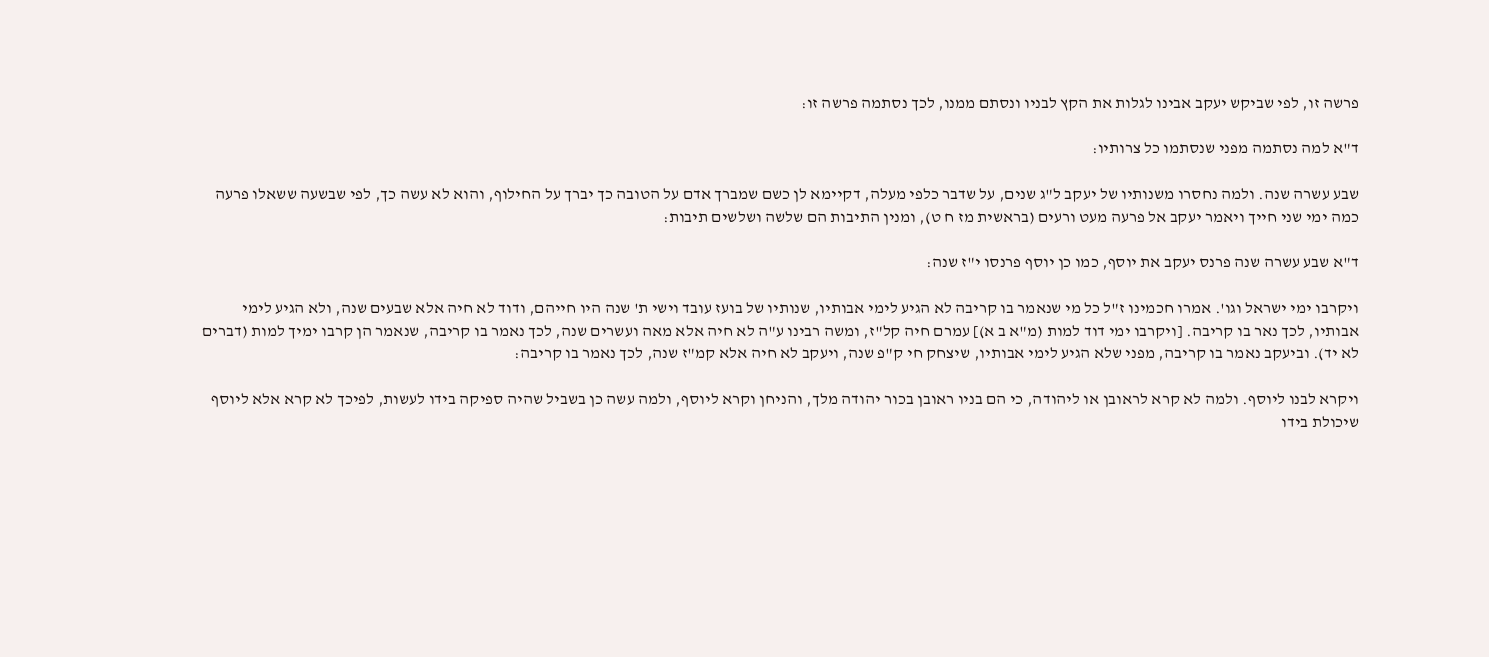פרשה זו, לפי שביקש יעקב אבינו לגלות את הקץ לבניו ונסתם ממנו, לכך נסתמה פרשה זו:

ד"א למה נסתמה מפני שנסתמו כל צרותיו:

שבע עשרה שנה. ולמה נחסרו משנותיו של יעקב ל"ג שנים, על שדבר כלפי מעלה, דקיימא לן כשם שמברך אדם על הטובה כך יברך על החילוף, והוא לא עשה כך, לפי שבשעה ששאלו פרעה כמה ימי שני חייך ויאמר יעקב אל פרעה מעט ורעים (בראשית מז ח ט), ומנין התיבות הם שלשה ושלשים תיבות:

ד"א שבע עשרה שנה פרנס יעקב את יוסף, כמו כן יוסף פרנסו י"ז שנה:

ויקרבו ימי ישראל וגו'. אמרו חכמינו ז"ל כל מי שנאמר בו קריבה לא הגיע לימי אבותיו, שנותיו של בועז עובד וישי ת' שנה היו חייהם, ודוד לא חיה אלא שבעים שנה, ולא הגיע לימי אבותיו, לכך נאר בו קריבה. [ויקרבו ימי דוד למות (מ"א ב א)] עמרם חיה קל"ז, ומשה רבינו ע"ה לא חיה אלא מאה ועשרים שנה, לכך נאמר בו קריבה, שנאמר הן קרבו ימיך למות (דברים לא יד). וביעקב נאמר בו קריבה, מפני שלא הגיע לימי אבותיו, שיצחק חי ק"פ שנה, ויעקב לא חיה אלא קמ"ז שנה, לכך נאמר בו קריבה:

ויקרא לבנו ליוסף. ולמה לא קרא לראובן או ליהודה, כי הם בניו ראובן בכור יהודה מלך, והניחן וקרא ליוסף, ולמה עשה כן בשביל שהיה ספיקה בידו לעשות, לפיכך לא קרא אלא ליוסף שיכולת בידו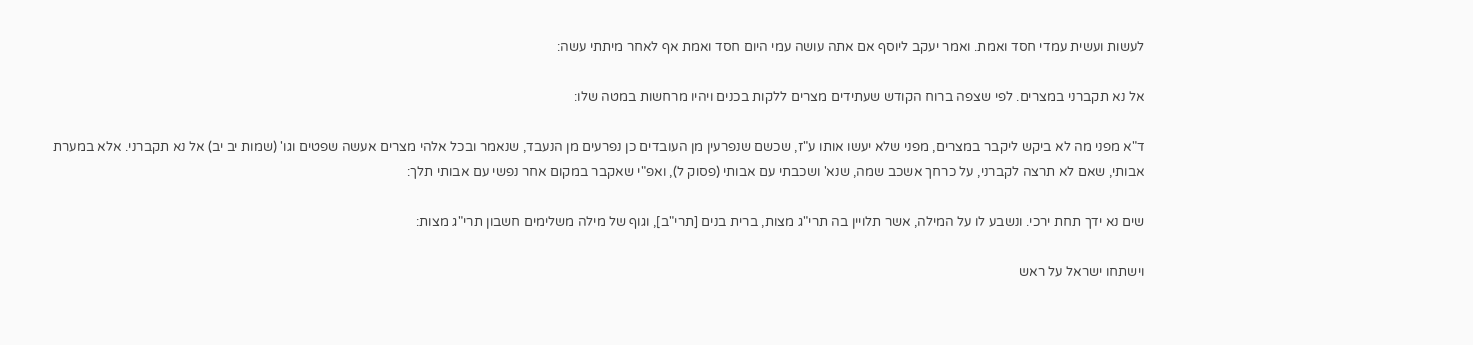לעשות ועשית עמדי חסד ואמת. ואמר יעקב ליוסף אם אתה עושה עמי היום חסד ואמת אף לאחר מיתתי עשה:

אל נא תקברני במצרים. לפי שצפה ברוח הקודש שעתידים מצרים ללקות בכנים ויהיו מרחשות במטה שלו:

ד"א מפני מה לא ביקש ליקבר במצרים, מפני שלא יעשו אותו ע"ז, שכשם שנפרעין מן העובדים כן נפרעים מן הנעבד, שנאמר ובכל אלהי מצרים אעשה שפטים וגו' (שמות יב יב) אל נא תקברני. אלא במערת אבותי, שאם לא תרצה לקברני, על כרחך אשכב שמה, שנא' ושכבתי עם אבותי (פסוק ל), ואפ"י שאקבר במקום אחר נפשי עם אבותי תלך:

שים נא ידך תחת ירכי. ונשבע לו על המילה, אשר תלויין בה תרי"ג מצות, ברית בנים [תרי"ב], וגוף של מילה משלימים חשבון תרי"ג מצות:

וישתחו ישראל על ראש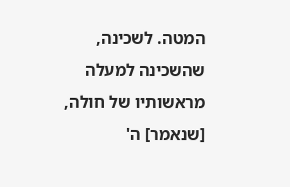המטה. לשכינה, שהשכינה למעלה מראשותיו של חולה, [שנאמר] ה'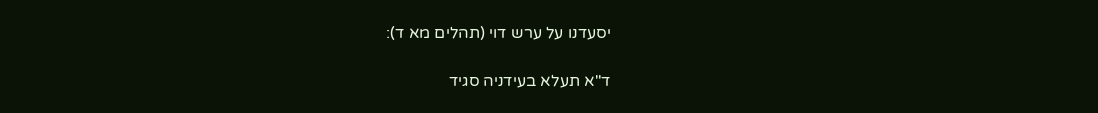יסעדנו על ערש דוי (תהלים מא ד):

ד"א תעלא בעידניה סגיד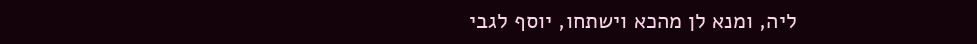ליה, ומנא לן מהכא וישתחו, יוסף לגבי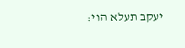יעקב תעלא הוי: